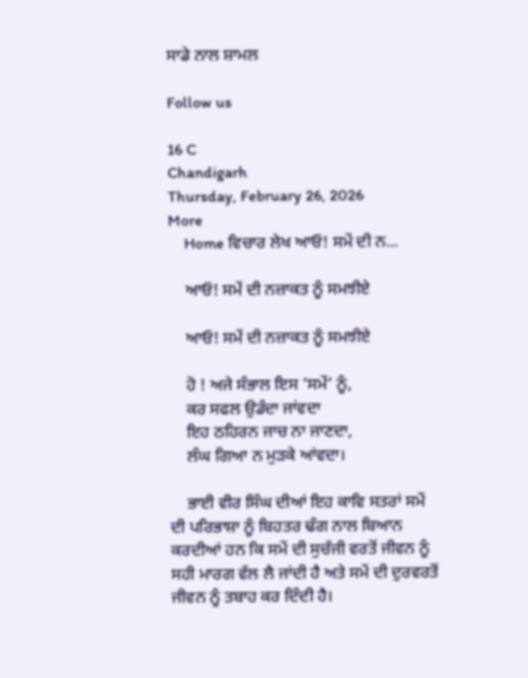ਸਾਡੇ ਨਾਲ ਸ਼ਾਮਲ

Follow us

16 C
Chandigarh
Thursday, February 26, 2026
More
    Home ਵਿਚਾਰ ਲੇਖ ਆਓ! ਸਮੇਂ ਦੀ ਨ...

    ਆਓ! ਸਮੇਂ ਦੀ ਨਜ਼ਾਕਤ ਨੂੰ ਸਮਝੀਏ

    ਆਓ! ਸਮੇਂ ਦੀ ਨਜ਼ਾਕਤ ਨੂੰ ਸਮਝੀਏ

    ਹੋ ! ਅਜੇ ਸੰਭਾਲ ਇਸ ‘ਸਮੇਂ’ ਨੂੰ,
    ਕਰ ਸਫਲ ਉਡੰਦਾ ਜਾਂਵਦਾ
    ਇਹ ਠਹਿਰਨ ਜਾਚ ਨਾ ਜਾਣਦਾ,
    ਲੰਘ ਗਿਆ ਨ ਮੁੜਕੇ ਆਂਵਦਾ।

    ਭਾਈ ਵੀਰ ਸਿੰਘ ਦੀਆਂ ਇਹ ਕਾਵਿ ਸਤਰਾਂ ਸਮੇਂ ਦੀ ਪਰਿਭਾਸ਼ਾ ਨੂੰ ਬਿਹਤਰ ਢੰਗ ਨਾਲ ਬਿਆਨ ਕਰਦੀਆਂ ਹਨ ਕਿ ਸਮੇਂ ਦੀ ਸੁਚੱਜੀ ਵਰਤੋਂ ਜੀਵਨ ਨੂੰ ਸਹੀ ਮਾਰਗ ਵੱਲ ਲੈ ਜਾਂਦੀ ਹੈ ਅਤੇ ਸਮੇਂ ਦੀ ਦੁਰਵਰਤੋਂ ਜੀਵਨ ਨੂੰ ਤਬਾਹ ਕਰ ਦਿੰਦੀ ਹੈ।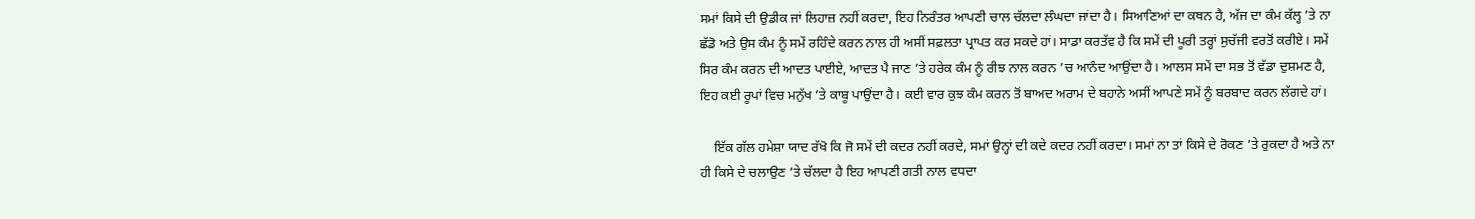ਸਮਾਂ ਕਿਸੇ ਦੀ ਉਡੀਕ ਜਾਂ ਲਿਹਾਜ਼ ਨਹੀਂ ਕਰਦਾ, ਇਹ ਨਿਰੰਤਰ ਆਪਣੀ ਚਾਲ ਚੱਲਦਾ ਲੰਘਦਾ ਜਾਂਦਾ ਹੈ। ਸਿਆਣਿਆਂ ਦਾ ਕਥਨ ਹੈ, ਅੱਜ ਦਾ ਕੰਮ ਕੱਲ੍ਹ ’ਤੇ ਨਾ ਛੱਡੋ ਅਤੇ ਉਸ ਕੰਮ ਨੂੰ ਸਮੇਂ ਰਹਿੰਦੇ ਕਰਨ ਨਾਲ ਹੀ ਅਸੀਂ ਸਫ਼ਲਤਾ ਪ੍ਰਾਪਤ ਕਰ ਸਕਦੇ ਹਾਂ। ਸਾਡਾ ਕਰਤੱਵ ਹੈ ਕਿ ਸਮੇਂ ਦੀ ਪੂਰੀ ਤਰ੍ਹਾਂ ਸੁਚੱਜੀ ਵਰਤੋਂ ਕਰੀਏ। ਸਮੇਂ ਸਿਰ ਕੰਮ ਕਰਨ ਦੀ ਆਦਤ ਪਾਈਏ, ਆਦਤ ਪੈ ਜਾਣ ’ਤੇ ਹਰੇਕ ਕੰਮ ਨੂੰ ਰੀਝ ਨਾਲ ਕਰਨ ’ਚ ਆਨੰਦ ਆਉਂਦਾ ਹੈ। ਆਲਸ ਸਮੇਂ ਦਾ ਸਭ ਤੋਂ ਵੱਡਾ ਦੁਸ਼ਮਣ ਹੈ, ਇਹ ਕਈ ਰੂਪਾਂ ਵਿਚ ਮਨੁੱਖ ’ਤੇ ਕਾਬੂ ਪਾਉਂਦਾ ਹੈ। ਕਈ ਵਾਰ ਕੁਝ ਕੰਮ ਕਰਨ ਤੋਂ ਬਾਅਦ ਅਰਾਮ ਦੇ ਬਹਾਨੇ ਅਸੀਂ ਆਪਣੇ ਸਮੇਂ ਨੂੰ ਬਰਬਾਦ ਕਰਨ ਲੱਗਦੇ ਹਾਂ।

    ਇੱਕ ਗੱਲ ਹਮੇਸ਼ਾ ਯਾਦ ਰੱਖੋ ਕਿ ਜੋ ਸਮੇਂ ਦੀ ਕਦਰ ਨਹੀਂ ਕਰਦੇ, ਸਮਾਂ ਉਨ੍ਹਾਂ ਦੀ ਕਦੇ ਕਦਰ ਨਹੀਂ ਕਰਦਾ। ਸਮਾਂ ਨਾ ਤਾਂ ਕਿਸੇ ਦੇ ਰੋਕਣ ’ਤੇ ਰੁਕਦਾ ਹੈ ਅਤੇ ਨਾ ਹੀ ਕਿਸੇ ਦੇ ਚਲਾਉਣ ’ਤੇ ਚੱਲਦਾ ਹੈ ਇਹ ਆਪਣੀ ਗਤੀ ਨਾਲ ਵਧਦਾ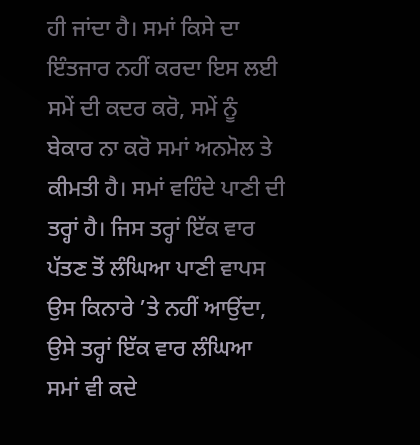ਹੀ ਜਾਂਦਾ ਹੈ। ਸਮਾਂ ਕਿਸੇ ਦਾ ਇੰਤਜਾਰ ਨਹੀਂ ਕਰਦਾ ਇਸ ਲਈ ਸਮੇਂ ਦੀ ਕਦਰ ਕਰੋ, ਸਮੇਂ ਨੂੰ ਬੇਕਾਰ ਨਾ ਕਰੋ ਸਮਾਂ ਅਨਮੋਲ ਤੇ ਕੀਮਤੀ ਹੈ। ਸਮਾਂ ਵਹਿੰਦੇ ਪਾਣੀ ਦੀ ਤਰ੍ਹਾਂ ਹੈ। ਜਿਸ ਤਰ੍ਹਾਂ ਇੱਕ ਵਾਰ ਪੱਤਣ ਤੋਂ ਲੰਘਿਆ ਪਾਣੀ ਵਾਪਸ ਉਸ ਕਿਨਾਰੇ ’ਤੇ ਨਹੀਂ ਆਉਂਦਾ, ਉਸੇ ਤਰ੍ਹਾਂ ਇੱਕ ਵਾਰ ਲੰਘਿਆ ਸਮਾਂ ਵੀ ਕਦੇ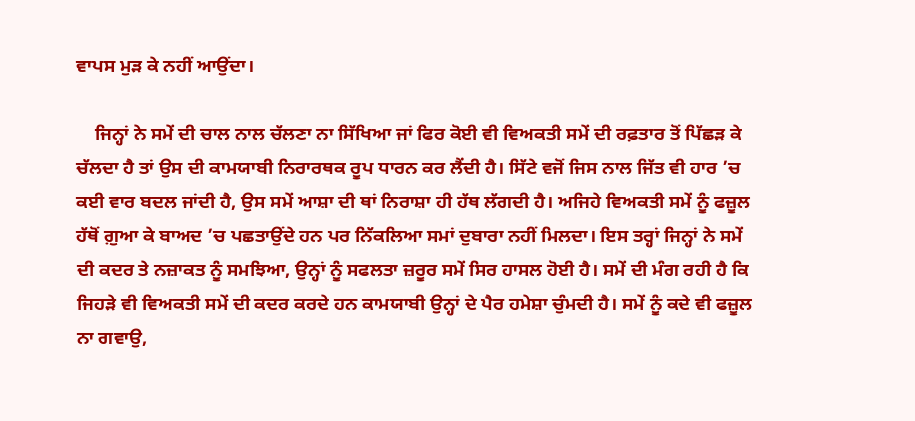ਵਾਪਸ ਮੁੜ ਕੇ ਨਹੀਂ ਆਉਂਦਾ।

    ਜਿਨ੍ਹਾਂ ਨੇ ਸਮੇਂ ਦੀ ਚਾਲ ਨਾਲ ਚੱਲਣਾ ਨਾ ਸਿੱਖਿਆ ਜਾਂ ਫਿਰ ਕੋਈ ਵੀ ਵਿਅਕਤੀ ਸਮੇਂ ਦੀ ਰਫ਼ਤਾਰ ਤੋਂ ਪਿੱਛੜ ਕੇ ਚੱਲਦਾ ਹੈ ਤਾਂ ਉਸ ਦੀ ਕਾਮਯਾਬੀ ਨਿਰਾਰਥਕ ਰੂਪ ਧਾਰਨ ਕਰ ਲੈਂਦੀ ਹੈ। ਸਿੱਟੇ ਵਜੋਂ ਜਿਸ ਨਾਲ ਜਿੱਤ ਵੀ ਹਾਰ ’ਚ ਕਈ ਵਾਰ ਬਦਲ ਜਾਂਦੀ ਹੈ, ਉਸ ਸਮੇਂ ਆਸ਼ਾ ਦੀ ਥਾਂ ਨਿਰਾਸ਼ਾ ਹੀ ਹੱਥ ਲੱਗਦੀ ਹੈ। ਅਜਿਹੇ ਵਿਅਕਤੀ ਸਮੇਂ ਨੂੰ ਫਜ਼ੂਲ ਹੱਥੋਂ ਗ਼ੁਆ ਕੇ ਬਾਅਦ ’ਚ ਪਛਤਾਉਂਦੇ ਹਨ ਪਰ ਨਿੱਕਲਿਆ ਸਮਾਂ ਦੁਬਾਰਾ ਨਹੀਂ ਮਿਲਦਾ। ਇਸ ਤਰ੍ਹਾਂ ਜਿਨ੍ਹਾਂ ਨੇ ਸਮੇਂ ਦੀ ਕਦਰ ਤੇ ਨਜ਼ਾਕਤ ਨੂੰ ਸਮਝਿਆ, ਉਨ੍ਹਾਂ ਨੂੰ ਸਫਲਤਾ ਜ਼ਰੂਰ ਸਮੇਂ ਸਿਰ ਹਾਸਲ ਹੋਈ ਹੈ। ਸਮੇਂ ਦੀ ਮੰਗ ਰਹੀ ਹੈ ਕਿ ਜਿਹੜੇ ਵੀ ਵਿਅਕਤੀ ਸਮੇਂ ਦੀ ਕਦਰ ਕਰਦੇ ਹਨ ਕਾਮਯਾਬੀ ਉਨ੍ਹਾਂ ਦੇ ਪੈਰ ਹਮੇਸ਼ਾ ਚੁੰਮਦੀ ਹੈ। ਸਮੇਂ ਨੂੰ ਕਦੇ ਵੀ ਫਜ਼ੂਲ ਨਾ ਗਵਾਉ,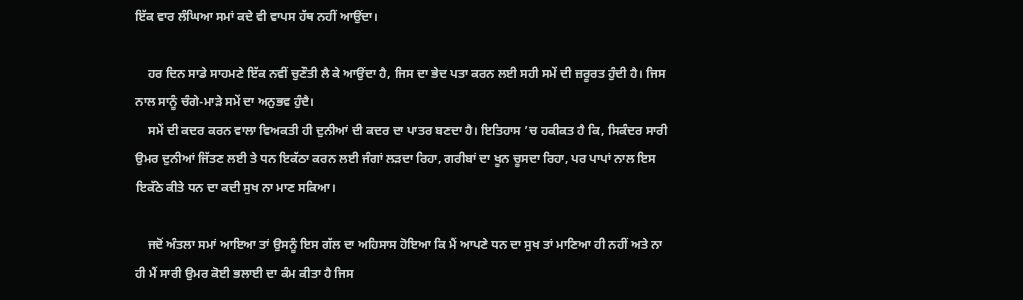ਇੱਕ ਵਾਰ ਲੰਘਿਆ ਸਮਾਂ ਕਦੇ ਵੀ ਵਾਪਸ ਹੱਥ ਨਹੀਂ ਆਉਂਦਾ।

    ਹਰ ਦਿਨ ਸਾਡੇ ਸਾਹਮਣੇ ਇੱਕ ਨਵੀਂ ਚੁਣੌਤੀ ਲੈ ਕੇ ਆਉਂਦਾ ਹੈ, ਜਿਸ ਦਾ ਭੇਦ ਪਤਾ ਕਰਨ ਲਈ ਸਹੀ ਸਮੇਂ ਦੀ ਜ਼ਰੂਰਤ ਹੁੰਦੀ ਹੈ। ਜਿਸ ਨਾਲ ਸਾਨੂੰ ਚੰਗੇ-ਮਾੜੇ ਸਮੇਂ ਦਾ ਅਨੁਭਵ ਹੁੰਦੈ।
    ਸਮੇਂ ਦੀ ਕਦਰ ਕਰਨ ਵਾਲਾ ਵਿਅਕਤੀ ਹੀ ਦੁਨੀਆਂ ਦੀ ਕਦਰ ਦਾ ਪਾਤਰ ਬਣਦਾ ਹੈ। ਇਤਿਹਾਸ ’ਚ ਹਕੀਕਤ ਹੈ ਕਿ, ਸਿਕੰਦਰ ਸਾਰੀ ਉਮਰ ਦੁਨੀਆਂ ਜਿੱਤਣ ਲਈ ਤੇ ਧਨ ਇਕੱਠਾ ਕਰਨ ਲਈ ਜੰਗਾਂ ਲੜਦਾ ਰਿਹਾ, ਗਰੀਬਾਂ ਦਾ ਖੂਨ ਚੂਸਦਾ ਰਿਹਾ, ਪਰ ਪਾਪਾਂ ਨਾਲ ਇਸ ਇਕੱਠੇ ਕੀਤੇ ਧਨ ਦਾ ਕਦੀ ਸੁਖ ਨਾ ਮਾਣ ਸਕਿਆ।

    ਜਦੋਂ ਅੰਤਲਾ ਸਮਾਂ ਆਇਆ ਤਾਂ ਉਸਨੂੰ ਇਸ ਗੱਲ ਦਾ ਅਹਿਸਾਸ ਹੋਇਆ ਕਿ ਮੈਂ ਆਪਣੇ ਧਨ ਦਾ ਸੁਖ ਤਾਂ ਮਾਣਿਆ ਹੀ ਨਹੀਂ ਅਤੇ ਨਾ ਹੀ ਮੈਂ ਸਾਰੀ ਉਮਰ ਕੋਈ ਭਲਾਈ ਦਾ ਕੰਮ ਕੀਤਾ ਹੈ ਜਿਸ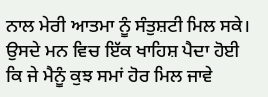ਨਾਲ ਮੇਰੀ ਆਤਮਾ ਨੂੰ ਸੰਤੁਸ਼ਟੀ ਮਿਲ ਸਕੇ। ਉਸਦੇ ਮਨ ਵਿਚ ਇੱਕ ਖਾਹਿਸ਼ ਪੈਦਾ ਹੋਈ ਕਿ ਜੇ ਮੈਨੂੰ ਕੁਝ ਸਮਾਂ ਹੋਰ ਮਿਲ ਜਾਵੇ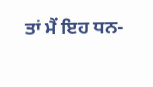ਤਾਂ ਮੈਂ ਇਹ ਧਨ-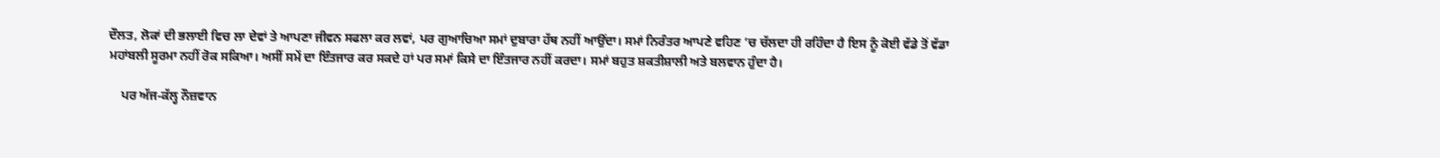ਦੌਲਤ, ਲੋਕਾਂ ਦੀ ਭਲਾਈ ਵਿਚ ਲਾ ਦੇਵਾਂ ਤੇ ਆਪਣਾ ਜੀਵਨ ਸਫਲਾ ਕਰ ਲਵਾਂ, ਪਰ ਗੁਆਚਿਆ ਸਮਾਂ ਦੁਬਾਰਾ ਹੱਥ ਨਹੀਂ ਆਉਂਦਾ। ਸਮਾਂ ਨਿਰੰਤਰ ਆਪਣੇ ਵਹਿਣ ’ਚ ਚੱਲਦਾ ਹੀ ਰਹਿੰਦਾ ਹੈ ਇਸ ਨੂੰ ਕੋਈ ਵੱਡੇ ਤੋਂ ਵੱਡਾ ਮਹਾਂਬਲੀ ਸੂਰਮਾ ਨਹੀਂ ਰੋਕ ਸਕਿਆ। ਅਸੀਂ ਸਮੇਂ ਦਾ ਇੰਤਜਾਰ ਕਰ ਸਕਦੇ ਹਾਂ ਪਰ ਸਮਾਂ ਕਿਸੇ ਦਾ ਇੰਤਜਾਰ ਨਹੀਂ ਕਰਦਾ। ਸਮਾਂ ਬਹੁਤ ਸ਼ਕਤੀਸ਼ਾਲੀ ਅਤੇ ਬਲਵਾਨ ਹੁੰਦਾ ਹੈ।

    ਪਰ ਅੱਜ-ਕੱਲ੍ਹ ਨੌਜ਼ਵਾਨ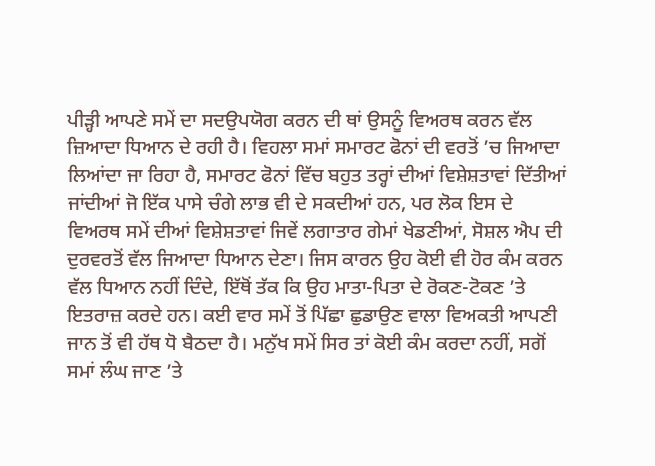ਪੀੜ੍ਹੀ ਆਪਣੇ ਸਮੇਂ ਦਾ ਸਦਉਪਯੋਗ ਕਰਨ ਦੀ ਥਾਂ ਉਸਨੂੰ ਵਿਅਰਥ ਕਰਨ ਵੱਲ ਜ਼ਿਆਦਾ ਧਿਆਨ ਦੇ ਰਹੀ ਹੈ। ਵਿਹਲਾ ਸਮਾਂ ਸਮਾਰਟ ਫੋਨਾਂ ਦੀ ਵਰਤੋਂ ’ਚ ਜਿਆਦਾ ਲਿਆਂਦਾ ਜਾ ਰਿਹਾ ਹੈ, ਸਮਾਰਟ ਫੋਨਾਂ ਵਿੱਚ ਬਹੁਤ ਤਰ੍ਹਾਂ ਦੀਆਂ ਵਿਸ਼ੇਸ਼ਤਾਵਾਂ ਦਿੱਤੀਆਂ ਜਾਂਦੀਆਂ ਜੋ ਇੱਕ ਪਾਸੇ ਚੰਗੇ ਲਾਭ ਵੀ ਦੇ ਸਕਦੀਆਂ ਹਨ, ਪਰ ਲੋਕ ਇਸ ਦੇ ਵਿਅਰਥ ਸਮੇਂ ਦੀਆਂ ਵਿਸ਼ੇਸ਼ਤਾਵਾਂ ਜਿਵੇਂ ਲਗਾਤਾਰ ਗੇਮਾਂ ਖੇਡਣੀਆਂ, ਸੋਸ਼ਲ ਐਪ ਦੀ ਦੁਰਵਰਤੋਂ ਵੱਲ ਜਿਆਦਾ ਧਿਆਨ ਦੇਣਾ। ਜਿਸ ਕਾਰਨ ਉਹ ਕੋਈ ਵੀ ਹੋਰ ਕੰਮ ਕਰਨ ਵੱਲ ਧਿਆਨ ਨਹੀਂ ਦਿੰਦੇ, ਇੱਥੋਂ ਤੱਕ ਕਿ ਉਹ ਮਾਤਾ-ਪਿਤਾ ਦੇ ਰੋਕਣ-ਟੋਕਣ ’ਤੇ ਇਤਰਾਜ਼ ਕਰਦੇ ਹਨ। ਕਈ ਵਾਰ ਸਮੇਂ ਤੋਂ ਪਿੱਛਾ ਛੁਡਾਉਣ ਵਾਲਾ ਵਿਅਕਤੀ ਆਪਣੀ ਜਾਨ ਤੋਂ ਵੀ ਹੱਥ ਧੋ ਬੈਠਦਾ ਹੈ। ਮਨੁੱਖ ਸਮੇਂ ਸਿਰ ਤਾਂ ਕੋਈ ਕੰਮ ਕਰਦਾ ਨਹੀਂ, ਸਗੋਂ ਸਮਾਂ ਲੰਘ ਜਾਣ ’ਤੇ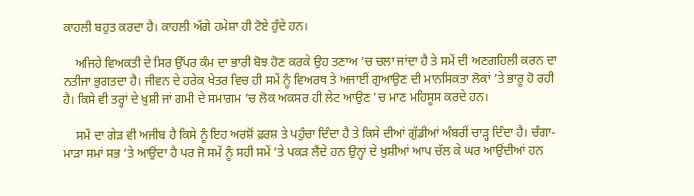ਕਾਹਲੀ ਬਹੁਤ ਕਰਦਾ ਹੈ। ਕਾਹਲੀ ਅੱਗੇ ਹਮੇਸ਼ਾ ਹੀ ਟੋਏ ਹੁੰਦੇ ਹਨ।

    ਅਜਿਹੇ ਵਿਅਕਤੀ ਦੇ ਸਿਰ ਉੱਪਰ ਕੰਮ ਦਾ ਭਾਰੀ ਬੋਝ ਹੋਣ ਕਰਕੇ ਉਹ ਤਣਾਅ ’ਚ ਚਲਾ ਜਾਂਦਾ ਹੈ ਤੇ ਸਮੇਂ ਦੀ ਅਣਗਹਿਲੀ ਕਰਨ ਦਾ ਨਤੀਜਾ ਭੁਗਤਦਾ ਹੈ। ਜੀਵਨ ਦੇ ਹਰੇਕ ਖੇਤਰ ਵਿਚ ਹੀ ਸਮੇਂ ਨੂੰ ਵਿਅਰਥ ਤੇ ਅਜਾਈਂ ਗੁਆਉਣ ਦੀ ਮਾਨਸਿਕਤਾ ਲੋਕਾਂ ’ਤੇ ਭਾਰੂ ਹੋ ਰਹੀ ਹੈ। ਕਿਸੇ ਵੀ ਤਰ੍ਹਾਂ ਦੇ ਖ਼ੁਸ਼ੀ ਜਾਂ ਗਮੀ ਦੇ ਸਮਾਗਮ ’ਚ ਲੋਕ ਅਕਸਰ ਹੀ ਲੇਟ ਆਉਣ ’ਚ ਮਾਣ ਮਹਿਸੂਸ ਕਰਦੇ ਹਨ।

    ਸਮੇਂ ਦਾ ਗੇੜ ਵੀ ਅਜੀਬ ਹੈ ਕਿਸੇ ਨੂੰ ਇਹ ਅਰਸ਼ੋਂ ਫ਼ਰਸ਼ ਤੇ ਪਹੁੰਚਾ ਦਿੰਦਾ ਹੈ ਤੇ ਕਿਸੇ ਦੀਆਂ ਗੁੱਡੀਆਂ ਅੰਬਰੀਂ ਚਾੜ੍ਹ ਦਿੰਦਾ ਹੈ। ਚੰਗਾ-ਮਾੜਾ ਸਮਾਂ ਸਭ ’ਤੇ ਆਉਂਦਾ ਹੈ ਪਰ ਜੋ ਸਮੇਂ ਨੂੰ ਸਹੀ ਸਮੇਂ ’ਤੇ ਪਕੜ ਲੈਂਦੇ ਹਨ ਉਨ੍ਹਾਂ ਦੇ ਖ਼ੁਸ਼ੀਆਂ ਆਪ ਚੱਲ ਕੇ ਘਰ ਆਉਂਦੀਆਂ ਹਨ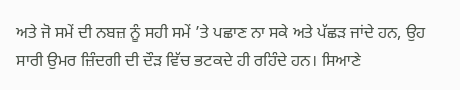ਅਤੇ ਜੋ ਸਮੇਂ ਦੀ ਨਬਜ਼ ਨੂੰ ਸਹੀ ਸਮੇਂ ’ਤੇ ਪਛਾਣ ਨਾ ਸਕੇ ਅਤੇ ਪੱਛੜ ਜਾਂਦੇ ਹਨ, ਉਹ ਸਾਰੀ ਉਮਰ ਜ਼ਿੰਦਗੀ ਦੀ ਦੌੜ ਵਿੱਚ ਭਟਕਦੇ ਹੀ ਰਹਿੰਦੇ ਹਨ। ਸਿਆਣੇ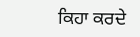ਕਿਹਾ ਕਰਦੇ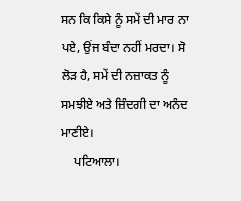ਸਨ ਕਿ ਕਿਸੇ ਨੂੰ ਸਮੇਂ ਦੀ ਮਾਰ ਨਾ ਪਏ, ਉਂਜ ਬੰਦਾ ਨਹੀਂ ਮਰਦਾ। ਸੋ ਲੋੜ ਹੈ, ਸਮੇਂ ਦੀ ਨਜ਼ਾਕਤ ਨੂੰ ਸਮਝੀਏ ਅਤੇ ਜ਼ਿੰਦਗੀ ਦਾ ਅਨੰਦ ਮਾਣੀਏ।
    ਪਟਿਆਲਾ।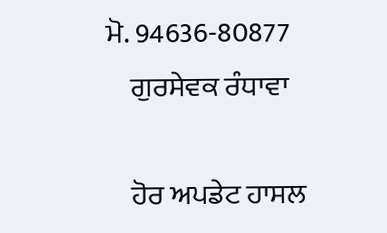ਮੋ. 94636-80877
    ਗੁਰਸੇਵਕ ਰੰਧਾਵਾ

    ਹੋਰ ਅਪਡੇਟ ਹਾਸਲ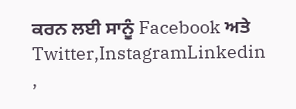ਕਰਨ ਲਈ ਸਾਨੂੰ Facebook ਅਤੇ Twitter,InstagramLinkedin ,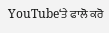YouTube‘ਤੇ ਫਾਲੋ ਕਰੋ